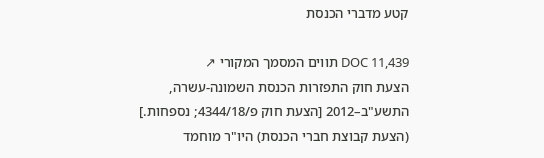קטע מדברי הכנסת

DOC 11,439 תווים המסמך המקורי ↗
הצעת חוק התפזרות הכנסת השמונה-עשרה, התשע"ב–2012 [הצעת חוק פ/4344/18; נספחות.] (הצעת קבוצת חברי הכנסת) היו"ר מוחמד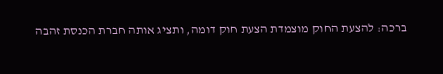ברכה: להצעת החוק מוצמדת הצעת חוק דומה, ותציג אותה חברת הכנסת זהבה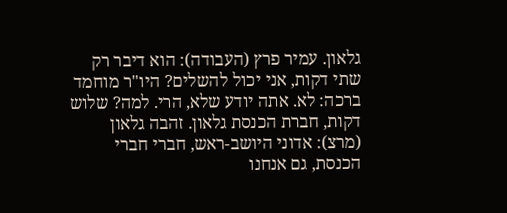גלאון. עמיר פרץ (העבודה): הוא דיבר רק שתי דקות, אני יכול להשלים? היו"ר מוחמד ברכה: לא. אתה יודע שלא, הרי. למה? שלוש דקות, חברת הכנסת גלאון. זהבה גלאון (מרצ): אדוני היושב-ראש, חברי חברי הכנסת, גם אנחנו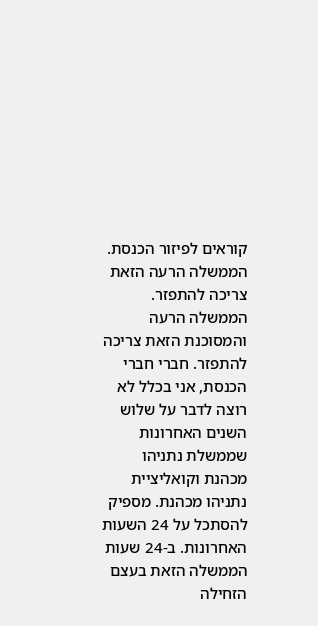קוראים לפיזור הכנסת. הממשלה הרעה הזאת צריכה להתפזר. הממשלה הרעה והמסוכנת הזאת צריכה להתפזר. חברי חברי הכנסת, אני בכלל לא רוצה לדבר על שלוש השנים האחרונות שממשלת נתניהו מכהנת וקואליציית נתניהו מכהנת. מספיק להסתכל על 24 השעות האחרונות. ב-24 שעות הממשלה הזאת בעצם הזחילה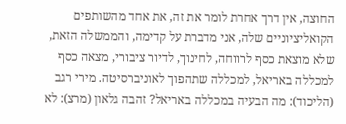החוצה, אין דרך אחרת לומר את זה, את אחד מהשותפים הקואליציוניים שלה, אני מדברת על קדימה, והממשלה הזאת, שלא מוצאת כסף לרווחה, לחינוך, לדיור ציבורי, מצאה כסף למכללה באריאל, למכללה שתהפוך לאוניברסיטה. מירי רגב (הליכוד): מה הבעיה במכללה באריאל? זהבה גלאון (מרצ): לא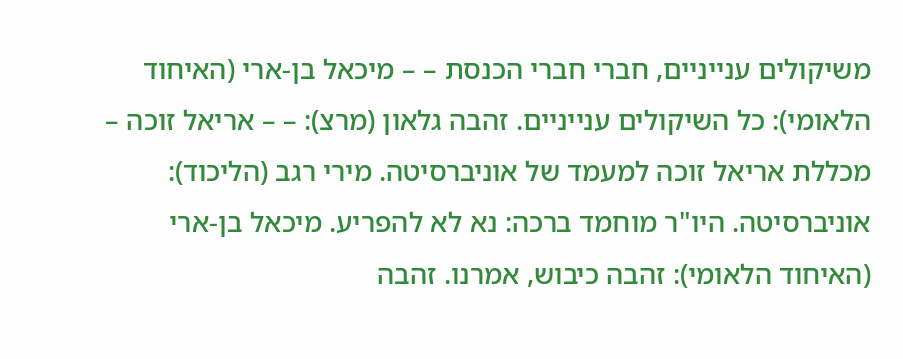משיקולים ענייניים, חברי חברי הכנסת – – מיכאל בן-ארי (האיחוד הלאומי): כל השיקולים ענייניים. זהבה גלאון (מרצ): – – אריאל זוכה – מכללת אריאל זוכה למעמד של אוניברסיטה. מירי רגב (הליכוד): אוניברסיטה. היו"ר מוחמד ברכה: נא לא להפריע. מיכאל בן-ארי (האיחוד הלאומי): זהבה כיבוש, אמרנו. זהבה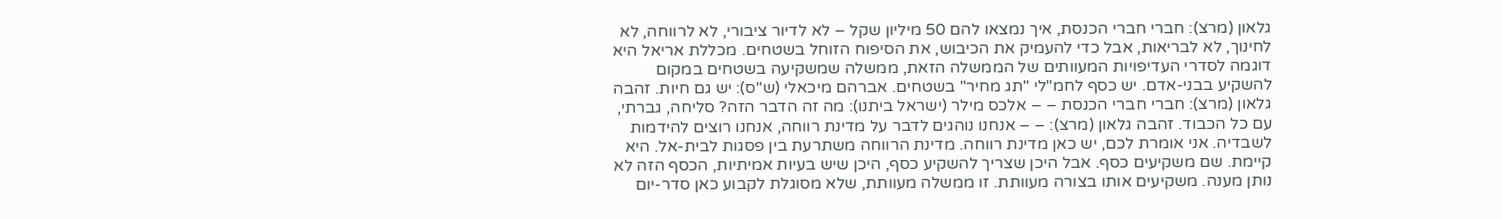גלאון (מרצ): חברי חברי הכנסת, איך נמצאו להם 50 מיליון שקל – לא לדיור ציבורי, לא לרווחה, לא לחינוך, לא לבריאות, אבל כדי להעמיק את הכיבוש, את הסיפוח הזוחל בשטחים. מכללת אריאל היא דוגמה לסדרי העדיפויות המעוותים של הממשלה הזאת, ממשלה שמשקיעה בשטחים במקום להשקיע בבני-אדם. יש כסף לחמ"לי "תג מחיר" בשטחים. אברהם מיכאלי (ש"ס): יש גם חיות. זהבה גלאון (מרצ): חברי חברי הכנסת – – אלכס מילר (ישראל ביתנו): מה זה הדבר הזה? סליחה, גברתי, עם כל הכבוד. זהבה גלאון (מרצ): – – אנחנו נוהגים לדבר על מדינת רווחה, אנחנו רוצים להידמות לשבדיה. אני אומרת לכם, יש כאן מדינת רווחה. מדינת הרווחה משתרעת בין פסגות לבית-אל. היא קיימת. שם משקיעים כסף. אבל היכן שצריך להשקיע כסף, היכן שיש בעיות אמיתיות, הכסף הזה לא נותן מענה. משקיעים אותו בצורה מעוותת. זו ממשלה מעוותת, שלא מסוגלת לקבוע כאן סדר-יום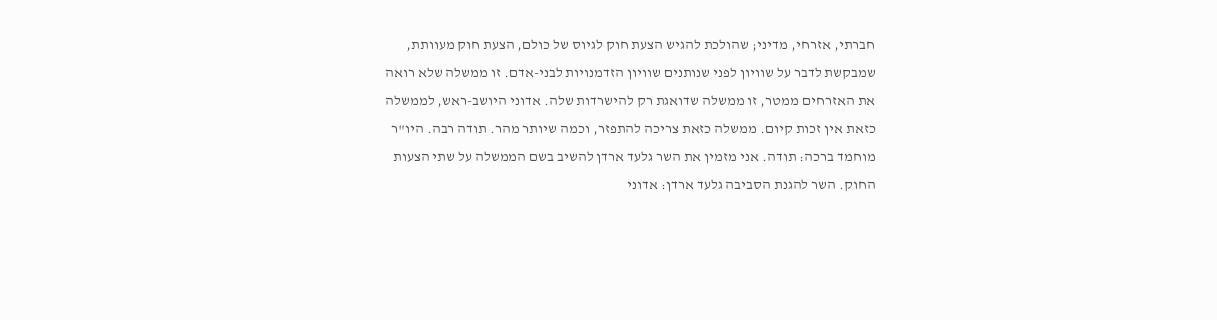חברתי, אזרחי, מדיני; שהולכת להגיש הצעת חוק לגיוס של כולם, הצעת חוק מעוותת, שמבקשת לדבר על שוויון לפני שנותנים שוויון הזדמנויות לבני-אדם. זו ממשלה שלא רואה את האזרחים ממטר, זו ממשלה שדואגת רק להישרדות שלה. אדוני היושב-ראש, לממשלה כזאת אין זכות קיום. ממשלה כזאת צריכה להתפזר, וכמה שיותר מהר. תודה רבה. היו"ר מוחמד ברכה: תודה. אני מזמין את השר גלעד ארדן להשיב בשם הממשלה על שתי הצעות החוק. השר להגנת הסביבה גלעד ארדן: אדוני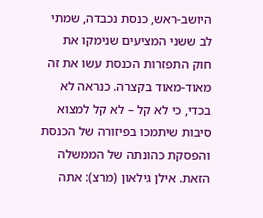היושב-ראש, כנסת נכבדה, שמתי לב ששני המציעים שנימקו את חוק התפזרות הכנסת עשו את זה מאוד-מאוד בקצרה. כנראה לא בכדי, כי לא קל – לא קל למצוא סיבות שיתמכו בפיזורה של הכנסת והפסקת כהונתה של הממשלה הזאת. אילן גילאון (מרצ): אתה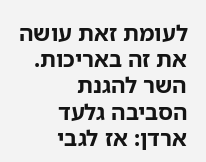לעומת זאת עושה את זה באריכות. השר להגנת הסביבה גלעד ארדן: אז לגבי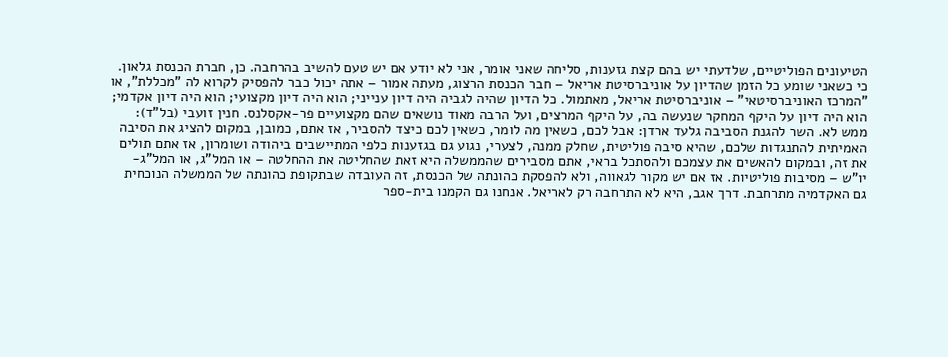הטיעונים הפוליטיים, שלדעתי יש בהם קצת גזענות, סליחה שאני אומר, אני לא יודע אם יש טעם להשיב בהרחבה. כן, חברת הכנסת גלאון. כי כשאני שומע כל הזמן שהדיון על אוניברסיטת אריאל – חבר הכנסת הרצוג, מעתה אמור – אתה יכול כבר להפסיק לקרוא לה "מכללת", או "המרכז האוניברסיטאי" – אוניברסיטת אריאל, מאתמול. כל הדיון שהיה לגביה היה דיון ענייני; הוא היה דיון מקצועי; הוא היה דיון אקדמי; הוא היה דיון על היקף המחקר שנעשה בה, על היקף המרצים, ועל הרבה מאוד נושאים שהם מקצועיים פר-אקסלנס. חנין זועבי (בל"ד): ממש לא. השר להגנת הסביבה גלעד ארדן: אבל לכם, כשאין מה לומר, כשאין לכם כיצד להסביר, אז אתם, כמובן, במקום להציג את הסיבה האמיתית להתנגדות שלכם, שהיא סיבה פוליטית, שחלק ממנה, לצערי, נגוע גם בגזענות כלפי המתיישבים ביהודה ושומרון, אז אתם תולים את זה, ובמקום להאשים את עצמכם ולהסתכל בראי, אתם מסבירים שהממשלה היא זאת שהחליטה את ההחלטה – או המל"ג, או המל"ג-יו"ש – מסיבות פוליטיות. אז אם יש מקור לגאווה, ולא להפסקת כהונתה של הכנסת, זה העובדה שבתקופת כהונתה של הממשלה הנוכחית גם האקדמיה מתרחבת. דרך אגב, היא לא התרחבה רק לאריאל. אנחנו גם הקמנו בית-ספר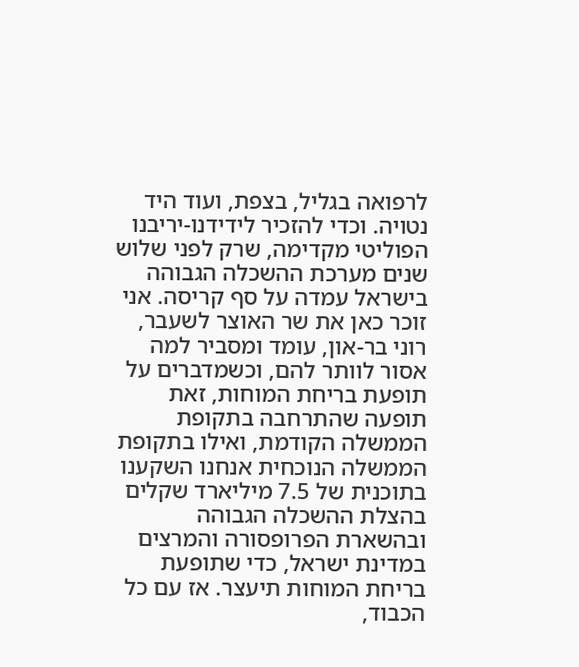לרפואה בגליל, בצפת, ועוד היד נטויה. וכדי להזכיר לידידנו-יריבנו הפוליטי מקדימה, שרק לפני שלוש שנים מערכת ההשכלה הגבוהה בישראל עמדה על סף קריסה. אני זוכר כאן את שר האוצר לשעבר, רוני בר-און, עומד ומסביר למה אסור לוותר להם, וכשמדברים על תופעת בריחת המוחות, זאת תופעה שהתרחבה בתקופת הממשלה הקודמת, ואילו בתקופת הממשלה הנוכחית אנחנו השקענו בתוכנית של 7.5 מיליארד שקלים בהצלת ההשכלה הגבוהה ובהשארת הפרופסורה והמרצים במדינת ישראל, כדי שתופעת בריחת המוחות תיעצר. אז עם כל הכבוד,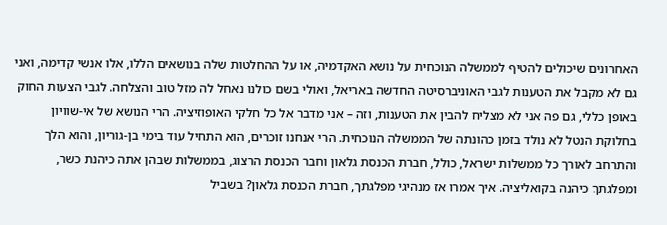האחרונים שיכולים להטיף לממשלה הנוכחית על נושא האקדמיה, או על ההחלטות שלה בנושאים הללו, אלו אנשי קדימה, ואני גם לא מקבל את הטענות לגבי האוניברסיטה החדשה באריאל, ואולי בשם כולנו נאחל לה מזל טוב והצלחה. לגבי הצעות החוק באופן כללי, גם פה אני לא מצליח להבין את הטענות, וזה – אני מדבר אל כל חלקי האופוזיציה. הרי הנושא של אי-שוויון בחלוקת הנטל לא נולד בזמן כהונתה של הממשלה הנוכחית. הרי אנחנו זוכרים, הוא התחיל עוד בימי בן-גוריון, והוא הלך והתרחב לאורך כל ממשלות ישראל, כולל, חברת הכנסת גלאון וחבר הכנסת הרצוג, בממשלות שבהן אתה כיהנת כשר, ומפלגתךְ כיהנה בקואליציה. איך אמרו אז מנהיגי מפלגתך, חברת הכנסת גלאון? בשביל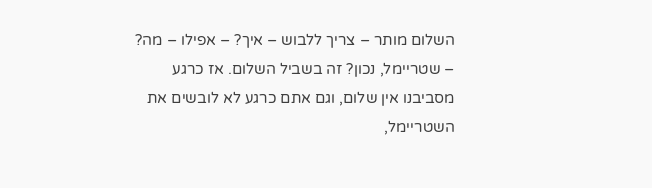השלום מותר – צריך ללבוש – איך? – אפילו – מה? – שטריימל, נכון? זה בשביל השלום. אז כרגע מסביבנו אין שלום, וגם אתם כרגע לא לובשים את השטריימל,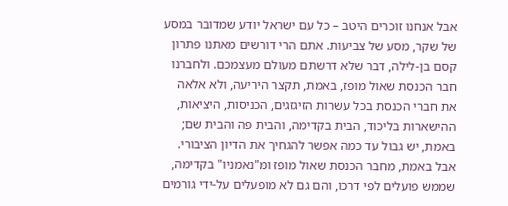אבל אנחנו זוכרים היטב – כל עם ישראל יודע שמדובר במסע של שקר, מסע של צביעות. אתם הרי דורשים מאתנו פתרון קסם בן-לילה, דבר שלא דרשתם מעולם מעצמכם. ולחברנו חבר הכנסת שאול מופז, באמת, תקצר היריעה, ולא אלאה את חברי הכנסת בכל עשרות הזיגזגים, הכניסות, היציאות, ההישארות בליכוד, הבית בקדימה, והבית פה והבית שם; באמת, יש גבול עד כמה אפשר להגחיך את הדיון הציבורי. אבל באמת, מחבר הכנסת שאול מופז ומ"נאמניו" בקדימה, שממש פועלים לפי דרכו, והם גם לא מופעלים על-ידי גורמים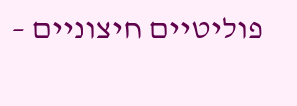פוליטיים חיצוניים –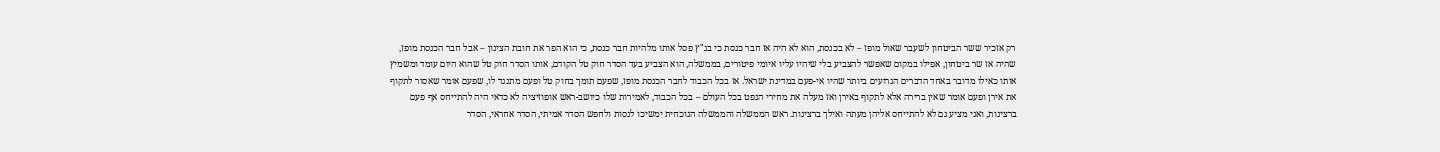רק אזכיר ששר הביטחון לשעבר שאול מופז – לא בכנסת, הוא לא היה אז חבר כנסת כי בג"ץ פסל אותו מלהיות חבר כנסת, כי הוא הפר את חובת הצינון – אבל חבר הכנסת מופז, שהיה אז שר ביטחון, אפילו במקום שאפשר להצביע בלי שיהיו עליו איומי פיטורים, בממשלה, הוא הצביע בעד הסדר חוק טל הקודם, אותו הסדר חוק טל שהוא היום עומד ומשמיץ אותו כאילו מדובר באחד הדברים הגרועים ביותר שהיו אי-פעם במדינת ישראל. אז בכל הכבוד לחבר הכנסת מופז, שפעם תומך בחוק טל ופעם מתנגד לו, שפעם אומר שאסור לתקוף את אירן ופעם אומר שאין ברירה אלא לתקוף באירן ואז מעלה את מחירי הנפט בכל העולם – בכל הכבוד, לאמירות שלו כיושב-ראש אופוזיציה לא כדאי היה להתייחס אף פעם ברצינות, ואני מציע גם לא להתייחס אליהן מעתה ואילך ברצינות. ראש הממשלה והממשלה הנוכחית ימשיכו לנסות ולחפש הסדר אמיתי, הסדר אחראי, הסדר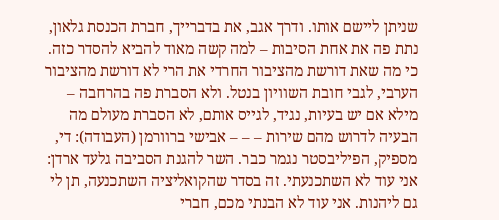שניתן ליישם אותו. ודרך אגב, את בדברייך, חברת הכנסת גלאון, נתת פה את אחת הסיבות – למה קשה מאוד להביא להסדר כזה. כי מה שאת דורשת מהציבור החרדי את הרי לא דורשת מהציבור הערבי, לגבי חובת השוויון בנטל. ולא הסברת פה בהרחבה – מילא אם יש בעיות, נגיד, לגייס אותם, לא הסברת מעולם מה הבעיה לדרוש מהם שירות – – – אבישי ברוורמן (העבודה): די, מספיק, הפיליבסטר נגמר כבר. השר להגנת הסביבה גלעד ארדן: אני עוד לא השתכנעתי. זה בסדר שהקואליציה השתכנעה, תן לי גם ליהנות. אני עוד לא הבנתי מכם, חברי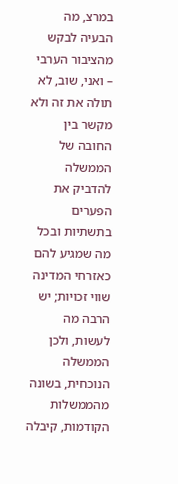במרצ, מה הבעיה לבקש מהציבור הערבי – ואני, שוב, לא תולה את זה ולא מקשר בין החובה של הממשלה להדביק את הפערים בתשתיות ובכל מה שמגיע להם כאזרחי המדינה שווי זכויות; יש הרבה מה לעשות, ולכן הממשלה הנוכחית, בשונה מהממשלות הקודמות, קיבלה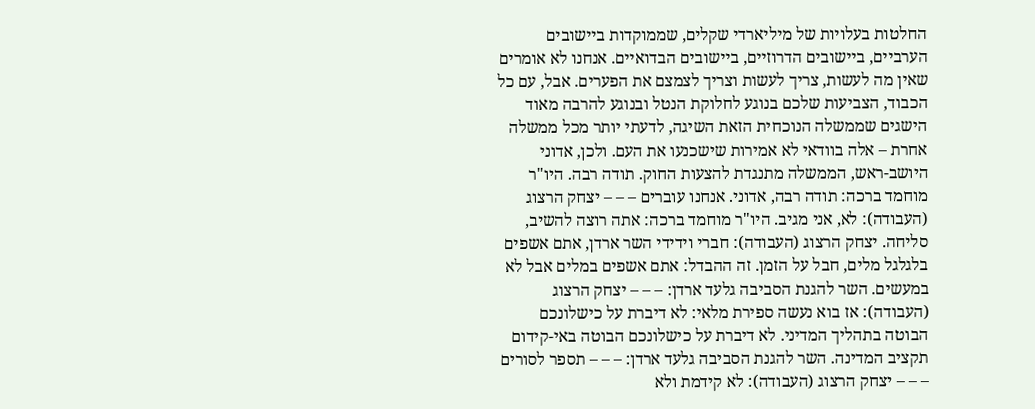החלטות בעלויות של מיליארדי שקלים, שממוקדות ביישובים הערביים, ביישובים הדרוזיים, ביישובים הבדואיים. אנחנו לא אומרים שאין מה לעשות, צריך לעשות וצריך לצמצם את הפערים. אבל, עם כל הכבוד, הצביעות שלכם בנוגע לחלוקת הנטל ובנוגע להרבה מאוד הישגים שממשלה הנוכחית הזאת השיגה, לדעתי יותר מכל ממשלה אחרת – אלה בוודאי לא אמירות שישכנעו את העם. ולכן, אדוני היושב-ראש, הממשלה מתנגדת להצעות החוק. תודה רבה. היו"ר מוחמד ברכה: תודה רבה, אדוני. אנחנו עוברים – – – יצחק הרצוג (העבודה): לא, אני מגיב. היו"ר מוחמד ברכה: אתה רוצה להשיב, סליחה. יצחק הרצוג (העבודה): חברי וידידי השר ארדן, אתם אשפים בלגלגל מלים, חבל על הזמן. זה ההבדל: אתם אשפים במלים אבל לא במעשים. השר להגנת הסביבה גלעד ארדן: – – – יצחק הרצוג (העבודה): אז בוא נעשה ספירת מלאי: לא דיברת על כישלונכם הבוטה בתהליך המדיני. לא דיברת על כישלונכם הבוטה באי-קידום תקציב המדינה. השר להגנת הסביבה גלעד ארדן: – – – תספר לסורים – – – יצחק הרצוג (העבודה): לא קידמת ולא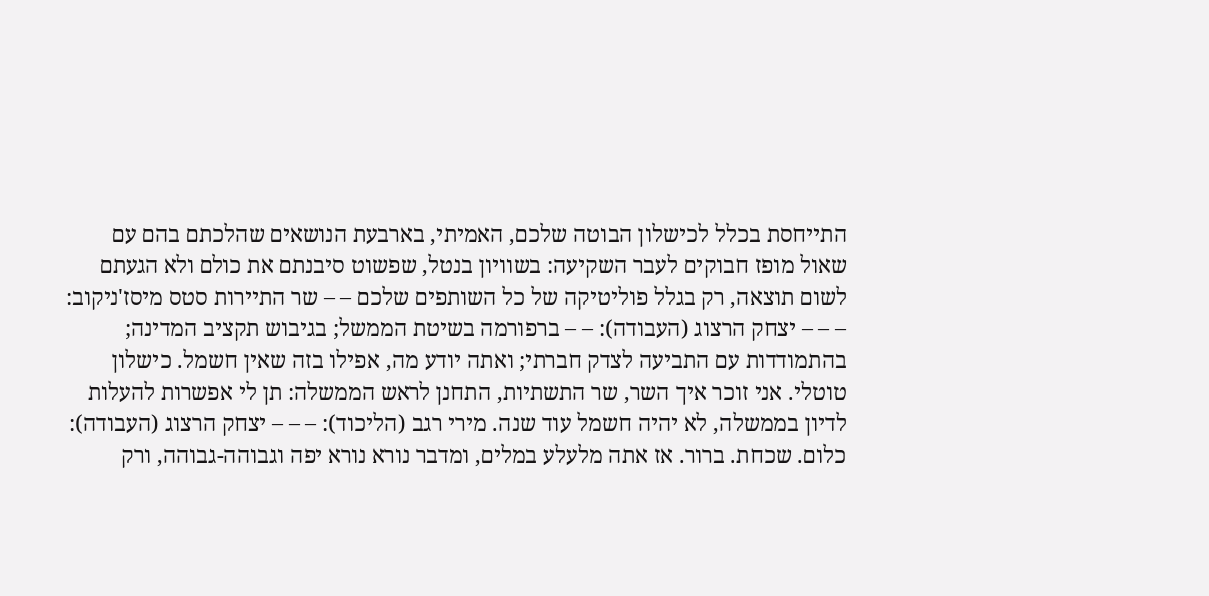התייחסת בכלל לכישלון הבוטה שלכם, האמיתי, בארבעת הנושאים שהלכתם בהם עם שאול מופז חבוקים לעבר השקיעה: בשוויון בנטל, שפשוט סיבנתם את כולם ולא הגעתם לשום תוצאה, רק בגלל פוליטיקה של כל השותפים שלכם – – שר התיירות סטס מיסז'ניקוב: – – – יצחק הרצוג (העבודה): – – ברפורמה בשיטת הממשל; בגיבוש תקציב המדינה; בהתמודדות עם התביעה לצדק חברתי; ואתה יודע מה, אפילו בזה שאין חשמל. כישלון טוטלי. אני זוכר איך השר, שר התשתיות, התחנן לראש הממשלה: תן לי אפשרות להעלות לדיון בממשלה, לא יהיה חשמל עוד שנה. מירי רגב (הליכוד): – – – יצחק הרצוג (העבודה): כלום. שכחת. ברור. אז אתה מלעלע במלים, ומדבר נורא נורא יפה וגבוהה-גבוהה, ורק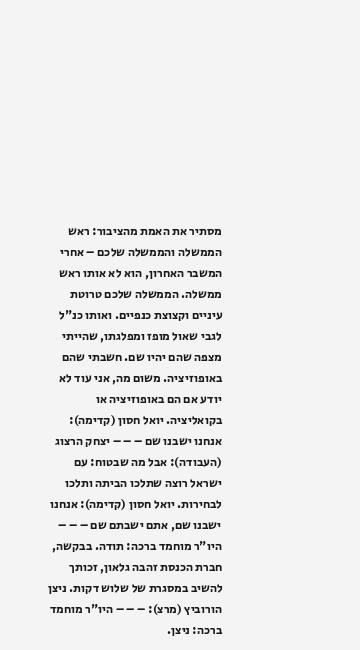מסתיר את האמת מהציבור: ראש הממשלה והממשלה שלכם – אחרי המשבר האחרון, הוא לא אותו ראש ממשלה. הממשלה שלכם טרוטת עיניים וקצוצת כנפיים. ואותו כנ"ל לגבי שאול מופז ומפלגתו, שהייתי מצפה שהם יהיו שם. חשבתי שהם באופוזיציה. משום מה, אני עוד לא יודע אם הם באופוזיציה או בקואליציה. יואל חסון (קדימה): אנחנו ישבנו שם – – – יצחק הרצוג (העבודה): אבל מה שבטוח: עם ישראל רוצה שתלכו הביתה ותלכו לבחירות. יואל חסון (קדימה): אנחנו ישבנו שם, אתם ישבתם שם – – – היו"ר מוחמד ברכה: תודה. בבקשה, חברת הכנסת זהבה גלאון, זכותך להשיב במסגרת של שלוש דקות. ניצן הורוביץ (מרצ): – – – היו"ר מוחמד ברכה: ניצן.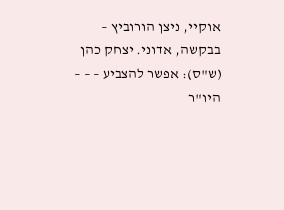אוקיי, ניצן הורוביץ – בבקשה, אדוני. יצחק כהן (ש"ס): אפשר להצביע – – – היו"ר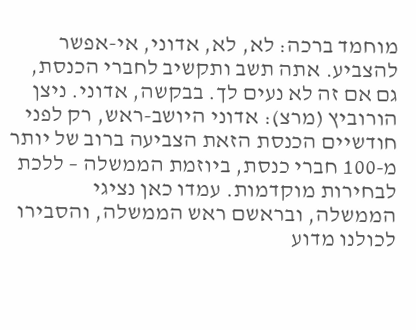מוחמד ברכה: לא, לא, אדוני, אי-אפשר להצביע. אתה תשב ותקשיב לחברי הכנסת, גם אם זה לא נעים לך. בבקשה, אדוני. ניצן הורוביץ (מרצ): אדוני היושב-ראש, רק לפני חודשיים הכנסת הזאת הצביעה ברוב של יותר מ-100 חברי כנסת, ביוזמת הממשלה – ללכת לבחירות מוקדמות. עמדו כאן נציגי הממשלה, ובראשם ראש הממשלה, והסבירו לכולנו מדוע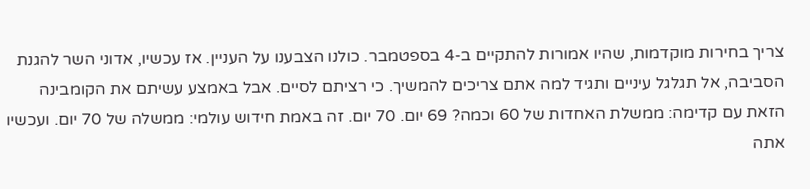צריך בחירות מוקדמות, שהיו אמורות להתקיים ב-4 בספטמבר. כולנו הצבענו על העניין. אז עכשיו, אדוני השר להגנת הסביבה, אל תגלגל עיניים ותגיד למה אתם צריכים להמשיך. כי רציתם לסיים. אבל באמצע עשיתם את הקומבינה הזאת עם קדימה: ממשלת האחדות של 60 וכמה? 69 יום. 70 יום. זה באמת חידוש עולמי: ממשלה של 70 יום. ועכשיו אתה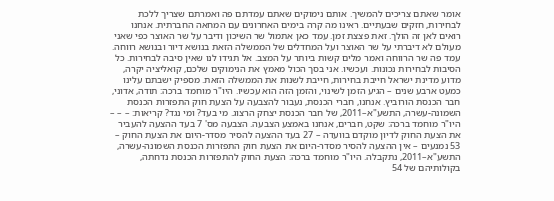אומר שאתם צריכים להמשיך. אותם נימוקים שאתם עמדתם פה ואמרתם שצריך ללכת לבחירות, חזקים שבעתיים. ראינו מה קרה בימים האחרונים עם המחאה החברתית. אנחנו רואים לאן זה הולך. זאת פצצת זמן. עמד כאן אתמול שר השיכון ודיבר על שר האוצר כפי שאני מעולם לא דיברתי על שר האוצר ועל המחדלים של הממשלה הזאת בנושא דיור ובנושא רווחה. עמד פה שר הרווחה ואמר מלים קשות ביותר על המצב. אל תגידו לנו שאין סיבה לבחירות. כל הסיבות לבחירות נכונות. ועכשיו. אני בסך הכול מאמץ את הנימוקים שלכם, קואליציה יקרה, מדוע מדינת ישראל חייבת בחירות, חייבת לשנות את הממשלה הזאת. מספיק ישבתם עלינו כמעט ארבע שנים – הגיע הזמן לשינוי, והזמן הזה הוא עכשיו. היו"ר מוחמד ברכה: תודה, אדוני, חבר הכנסת הורוביץ. אנחנו, חברי הכנסת, נעבור להצבעה על הצעת חוק התפזרות הכנסת השמונה-עשרה, התשע"א–2011, של חבר הכנסת יצחק הרצוג. מי בעד? ומי נגד? קריאות: – – – היו"ר מוחמד ברכה: שקט, חברים, אנחנו באמצע הצבעה. הצבעה מס' 7 בעד ההצעה להעביר את הצעת החוק לדיון מוקדם בוועדה – 27 בעד ההצעה להסיר מסדר-היום את הצעת החוק – 53 נמנעים – אין ההצעה להסיר מסדר-היום את הצעת חוק התפזרות הכנסת השמונה-עשרה, התשע"א–2011, נתקבלה. היו"ר מוחמד ברכה: הצעת החוק להתפזרות הכנסת נדחתה, בקולותיהם של 54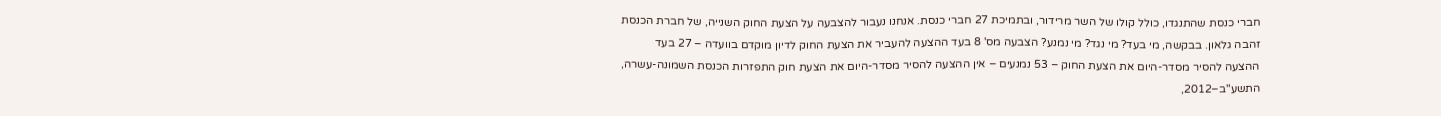חברי כנסת שהתנגדו, כולל קולו של השר מרידור, ובתמיכת 27 חברי כנסת. אנחנו נעבור להצבעה על הצעת החוק השנייה, של חברת הכנסת זהבה גלאון. בבקשה, מי בעד? מי נגד? מי נמנע? הצבעה מס' 8 בעד ההצעה להעביר את הצעת החוק לדיון מוקדם בוועדה – 27 בעד ההצעה להסיר מסדר-היום את הצעת החוק – 53 נמנעים – אין ההצעה להסיר מסדר-היום את הצעת חוק התפזרות הכנסת השמונה-עשרה, התשע"ב–2012,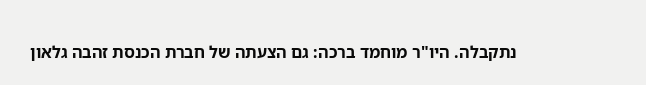נתקבלה. היו"ר מוחמד ברכה: גם הצעתה של חברת הכנסת זהבה גלאון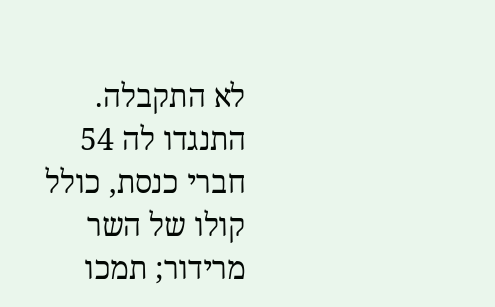לא התקבלה. התנגדו לה 54 חברי כנסת, כולל קולו של השר מרידור; תמכו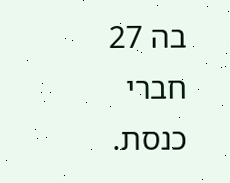בה 27 חברי כנסת.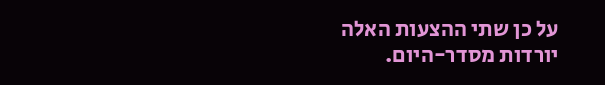על כן שתי ההצעות האלה יורדות מסדר-היום.